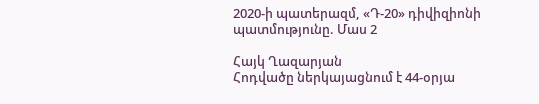2020-ի պատերազմ, «Դ-20» դիվիզիոնի պատմությունը. Մաս 2

Հայկ Ղազարյան
Հոդվածը ներկայացնում է 44-օրյա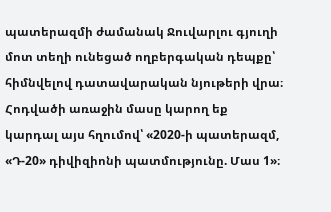պատերազմի ժամանակ Ջուվարլու գյուղի մոտ տեղի ունեցած ողբերգական դեպքը՝ հիմնվելով դատավարական նյութերի վրա։
Հոդվածի առաջին մասը կարող եք կարդալ այս հղումով՝ «2020-ի պատերազմ, «Դ-20» դիվիզիոնի պատմությունը. Մաս 1»։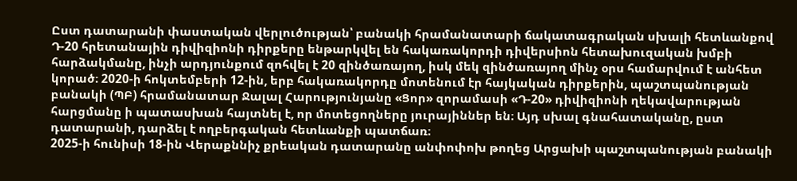Ըստ դատարանի փաստական վերլուծության՝ բանակի հրամանատարի ճակատագրական սխալի հետևանքով Դ-20 հրետանային դիվիզիոնի դիրքերը ենթարկվել են հակառակորդի դիվերսիոն հետախուզական խմբի հարձակմանը, ինչի արդյունքում զոհվել է 20 զինծառայող, իսկ մեկ զինծառայող մինչ օրս համարվում է անհետ կորած։ 2020-ի հոկտեմբերի 12-ին, երբ հակառակորդը մոտենում էր հայկական դիրքերին, պաշտպանության բանակի (ՊԲ) հրամանատար Ջալալ Հարությունյանը «Ցոր» զորամասի «Դ-20» դիվիզիոնի ղեկավարության հարցմանը ի պատասխան հայտնել է, որ մոտեցողները յուրայիններ են։ Այդ սխալ գնահատականը, ըստ դատարանի, դարձել է ողբերգական հետևանքի պատճառ։
2025-ի հունիսի 18-ին Վերաքննիչ քրեական դատարանը անփոփոխ թողեց Արցախի պաշտպանության բանակի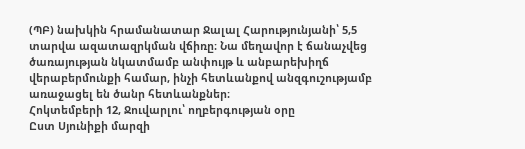(ՊԲ) նախկին հրամանատար Ջալալ Հարությունյանի՝ 5,5 տարվա ազատազրկման վճիռը։ Նա մեղավոր է ճանաչվեց ծառայության նկատմամբ անփույթ և անբարեխիղճ վերաբերմունքի համար, ինչի հետևանքով անզգուշությամբ առաջացել են ծանր հետևանքներ։
Հոկտեմբերի 12, Ջուվարլու՝ ողբերգության օրը
Ըստ Սյունիքի մարզի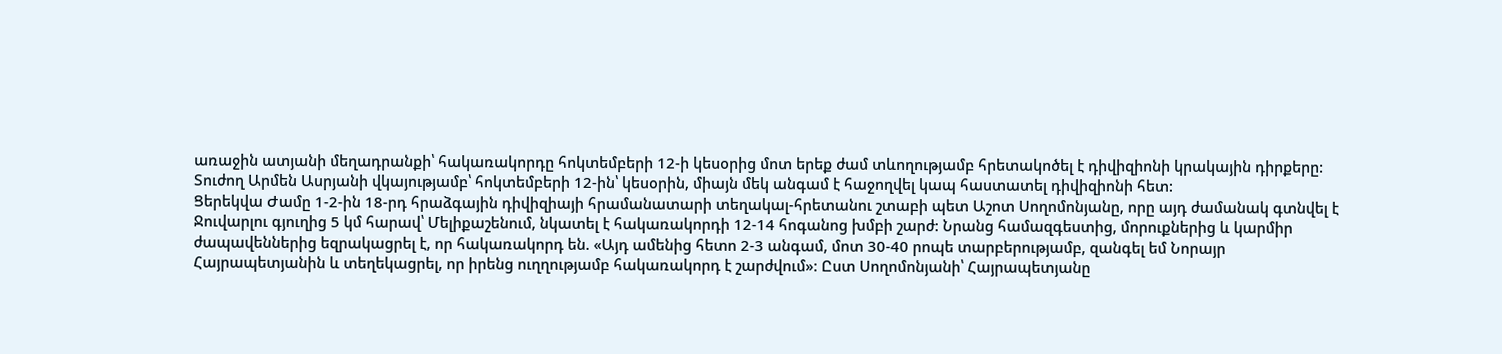առաջին ատյանի մեղադրանքի՝ հակառակորդը հոկտեմբերի 12-ի կեսօրից մոտ երեք ժամ տևողությամբ հրետակոծել է դիվիզիոնի կրակային դիրքերը:
Տուժող Արմեն Ասրյանի վկայությամբ՝ հոկտեմբերի 12-ին՝ կեսօրին, միայն մեկ անգամ է հաջողվել կապ հաստատել դիվիզիոնի հետ:
Ցերեկվա Ժամը 1-2-ին 18-րդ հրաձգային դիվիզիայի հրամանատարի տեղակալ-հրետանու շտաբի պետ Աշոտ Սողոմոնյանը, որը այդ ժամանակ գտնվել է Ջուվարլու գյուղից 5 կմ հարավ՝ Մելիքաշենում, նկատել է հակառակորդի 12-14 հոգանոց խմբի շարժ: Նրանց համազգեստից, մորուքներից և կարմիր ժապավեններից եզրակացրել է, որ հակառակորդ են. «Այդ ամենից հետո 2-3 անգամ, մոտ 30-40 րոպե տարբերությամբ, զանգել եմ Նորայր Հայրապետյանին և տեղեկացրել, որ իրենց ուղղությամբ հակառակորդ է շարժվում»: Ըստ Սողոմոնյանի՝ Հայրապետյանը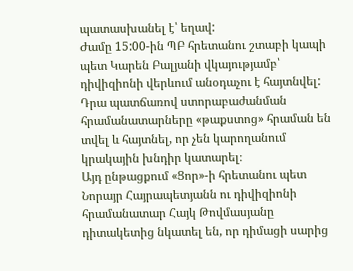պատասխանել է՝ եղավ:
Ժամը 15:00-ին ՊԲ հրետանու շտաբի կապի պետ Կարեն Բալյանի վկայությամբ՝ դիվիզիոնի վերևում անօդաչու է հայտնվել: Դրա պատճառով ստորաբաժանման հրամանատարները «թաքստոց» հրաման են տվել և հայտնել, որ չեն կարողանում կրակային խնդիր կատարել։
Այդ ընթացքում «Ցոր»-ի հրետանու պետ Նորայր Հայրապետյանն ու դիվիզիոնի հրամանատար Հայկ Թովմասյանը դիտակետից նկատել են, որ դիմացի սարից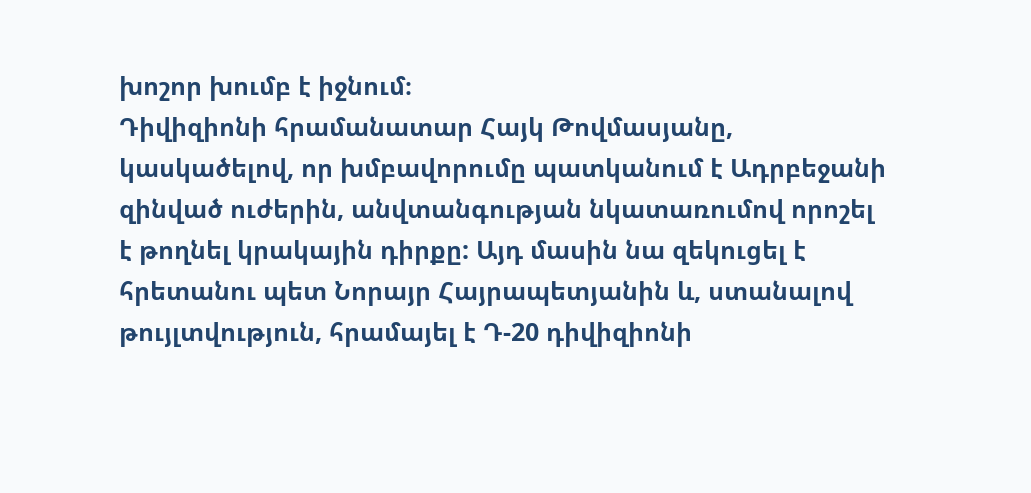խոշոր խումբ է իջնում։
Դիվիզիոնի հրամանատար Հայկ Թովմասյանը, կասկածելով, որ խմբավորումը պատկանում է Ադրբեջանի զինված ուժերին, անվտանգության նկատառումով որոշել է թողնել կրակային դիրքը: Այդ մասին նա զեկուցել է հրետանու պետ Նորայր Հայրապետյանին և, ստանալով թույլտվություն, հրամայել է Դ-20 դիվիզիոնի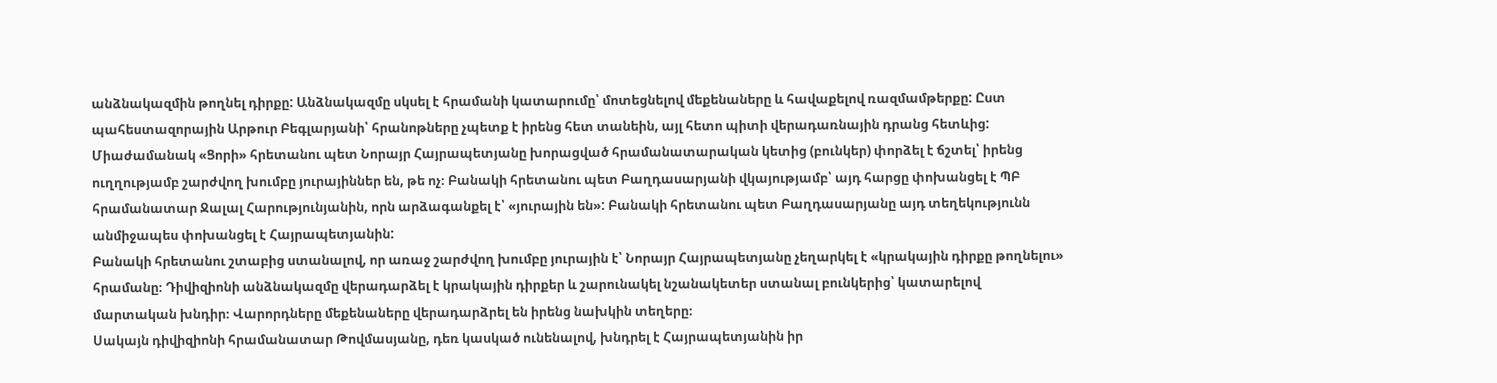անձնակազմին թողնել դիրքը: Անձնակազմը սկսել է հրամանի կատարումը՝ մոտեցնելով մեքենաները և հավաքելով ռազմամթերքը: Ըստ պահեստազորային Արթուր Բեգլարյանի՝ հրանոթները չպետք է իրենց հետ տանեին, այլ հետո պիտի վերադառնային դրանց հետևից:
Միաժամանակ «Ցորի» հրետանու պետ Նորայր Հայրապետյանը խորացված հրամանատարական կետից (բունկեր) փորձել է ճշտել՝ իրենց ուղղությամբ շարժվող խումբը յուրայիններ են, թե ոչ։ Բանակի հրետանու պետ Բաղդասարյանի վկայությամբ՝ այդ հարցը փոխանցել է ՊԲ հրամանատար Ջալալ Հարությունյանին, որն արձագանքել է՝ «յուրային են»: Բանակի հրետանու պետ Բաղդասարյանը այդ տեղեկությունն անմիջապես փոխանցել է Հայրապետյանին:
Բանակի հրետանու շտաբից ստանալով, որ առաջ շարժվող խումբը յուրային է՝ Նորայր Հայրապետյանը չեղարկել է «կրակային դիրքը թողնելու» հրամանը։ Դիվիզիոնի անձնակազմը վերադարձել է կրակային դիրքեր և շարունակել նշանակետեր ստանալ բունկերից՝ կատարելով մարտական խնդիր։ Վարորդները մեքենաները վերադարձրել են իրենց նախկին տեղերը։
Սակայն դիվիզիոնի հրամանատար Թովմասյանը, դեռ կասկած ունենալով, խնդրել է Հայրապետյանին իր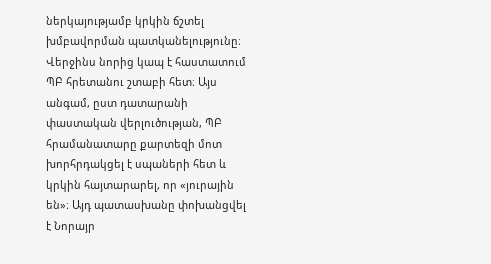ներկայությամբ կրկին ճշտել խմբավորման պատկանելությունը։ Վերջինս նորից կապ է հաստատում ՊԲ հրետանու շտաբի հետ։ Այս անգամ, ըստ դատարանի փաստական վերլուծության, ՊԲ հրամանատարը քարտեզի մոտ խորհրդակցել է սպաների հետ և կրկին հայտարարել, որ «յուրային են»։ Այդ պատասխանը փոխանցվել է Նորայր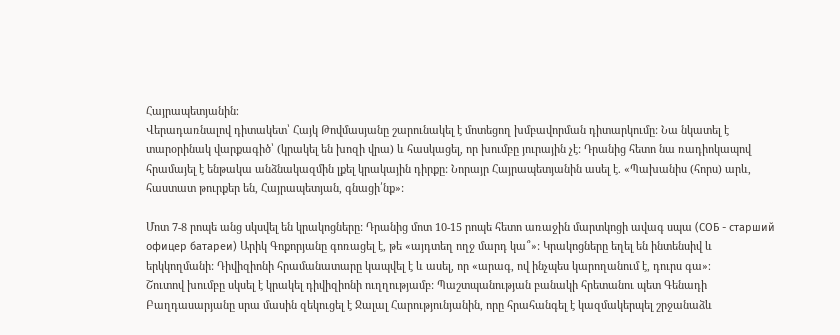Հայրապետյանին։
Վերադառնալով դիտակետ՝ Հայկ Թովմասյանը շարունակել է մոտեցող խմբավորման դիտարկումը: Նա նկատել է տարօրինակ վարքագիծ՝ (կրակել են խոզի վրա) և հասկացել, որ խումբը յուրային չէ: Դրանից հետո նա ռադիոկապով հրամայել է ենթակա անձնակազմին լքել կրակային դիրքը: Նորայր Հայրապետյանին ասել է. «Պախանիս (հորս) արև, հաստատ թուրքեր են, Հայրապետյան, գնացի՛նք»:

Մոտ 7-8 րոպե անց սկսվել են կրակոցները: Դրանից մոտ 10-15 րոպե հետո առաջին մարտկոցի ավագ սպա (СОБ - старший офицер батареи) Արիկ Գոքորյանը գոռացել է, թե «այդտեղ ողջ մարդ կա՞»: Կրակոցները եղել են ինտենսիվ և երկկողմանի: Դիվիզիոնի հրամանատարը կապվել է և ասել, որ «արագ, ով ինչպես կարողանում է, դուրս գա»։
Շուտով խումբը սկսել է կրակել դիվիզիոնի ուղղությամբ: Պաշտպանության բանակի հրետանու պետ Գենադի Բաղդասարյանը սրա մասին զեկուցել է Ջալալ Հարությունյանին, որը հրահանգել է կազմակերպել շրջանաձև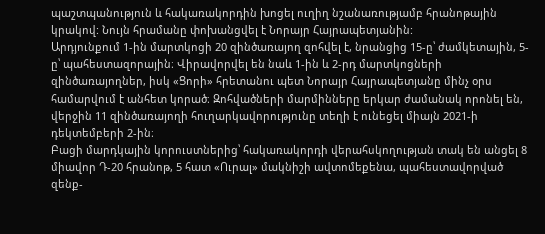պաշտպանություն և հակառակորդին խոցել ուղիղ նշանառությամբ հրանոթային կրակով: Նույն հրամանը փոխանցվել է Նորայր Հայրապետյանին:
Արդյունքում 1-ին մարտկոցի 20 զինծառայող զոհվել է, նրանցից 15-ը՝ ժամկետային, 5-ը՝ պահեստազորային։ Վիրավորվել են նաև 1-ին և 2-րդ մարտկոցների զինծառայողներ, իսկ «Ցորի» հրետանու պետ Նորայր Հայրապետյանը մինչ օրս համարվում է անհետ կորած։ Զոհվածների մարմինները երկար ժամանակ որոնել են, վերջին 11 զինծառայողի հուղարկավորությունը տեղի է ունեցել միայն 2021-ի դեկտեմբերի 2-ին։
Բացի մարդկային կորուստներից՝ հակառակորդի վերահսկողության տակ են անցել 8 միավոր Դ-20 հրանոթ, 5 հատ «Ուրալ» մակնիշի ավտոմեքենա, պահեստավորված զենք-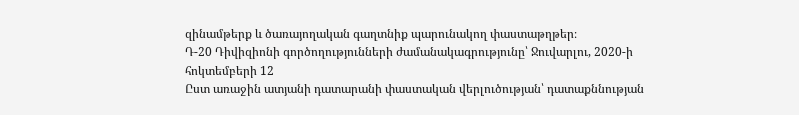զինամթերք և ծառայողական գաղտնիք պարունակող փաստաթղթեր։
Դ-20 Դիվիզիոնի գործողությունների ժամանակագրությունը՝ Ջուվարլու, 2020-ի հոկտեմբերի 12
Ըստ առաջին ատյանի դատարանի փաստական վերլուծության՝ դատաքննության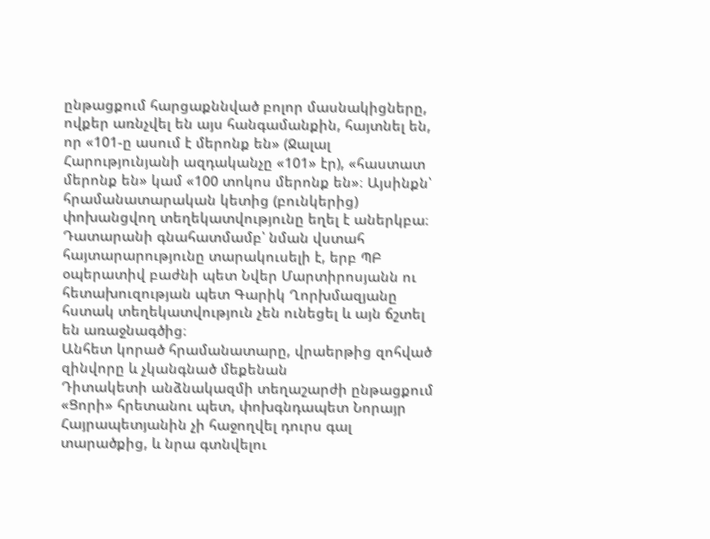ընթացքում հարցաքննված բոլոր մասնակիցները, ովքեր առնչվել են այս հանգամանքին, հայտնել են, որ «101-ը ասում է մերոնք են» (Ջալալ Հարությունյանի ազդականչը «101» էր), «հաստատ մերոնք են» կամ «100 տոկոս մերոնք են»։ Այսինքն՝ հրամանատարական կետից (բունկերից) փոխանցվող տեղեկատվությունը եղել է աներկբա։ Դատարանի գնահատմամբ՝ նման վստահ հայտարարությունը տարակուսելի է, երբ ՊԲ օպերատիվ բաժնի պետ Նվեր Մարտիրոսյանն ու հետախուզության պետ Գարիկ Ղորխմազյանը հստակ տեղեկատվություն չեն ունեցել և այն ճշտել են առաջնագծից։
Անհետ կորած հրամանատարը, վրաերթից զոհված զինվորը և չկանգնած մեքենան
Դիտակետի անձնակազմի տեղաշարժի ընթացքում «Ցորի» հրետանու պետ, փոխգնդապետ Նորայր Հայրապետյանին չի հաջողվել դուրս գալ տարածքից, և նրա գտնվելու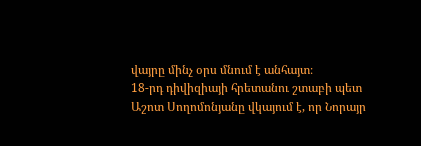վայրը մինչ օրս մնում է անհայտ։
18-րդ դիվիզիայի հրետանու շտաբի պետ Աշոտ Սողոմոնյանը վկայում է, որ Նորայր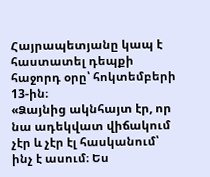Հայրապետյանը կապ է հաստատել դեպքի հաջորդ օրը՝ հոկտեմբերի 13-ին։
«Ձայնից ակնհայտ էր, որ նա ադեկվատ վիճակում չէր և չէր էլ հասկանում՝ ինչ է ասում։ Ես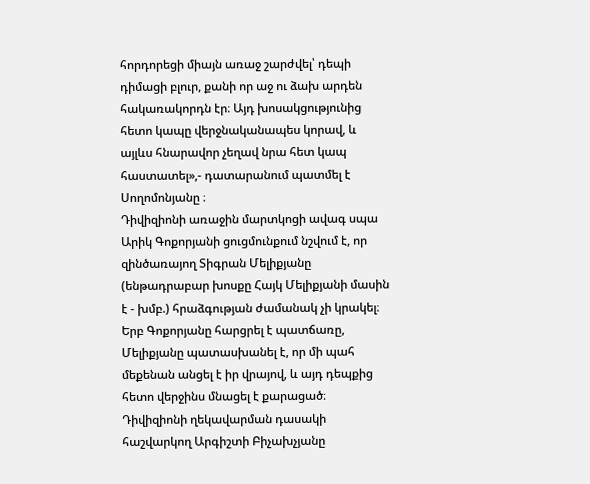հորդորեցի միայն առաջ շարժվել՝ դեպի դիմացի բլուր, քանի որ աջ ու ձախ արդեն հակառակորդն էր։ Այդ խոսակցությունից հետո կապը վերջնականապես կորավ, և այլևս հնարավոր չեղավ նրա հետ կապ հաստատել»,- դատարանում պատմել է Սողոմոնյանը ։
Դիվիզիոնի առաջին մարտկոցի ավագ սպա Արիկ Գոքորյանի ցուցմունքում նշվում է, որ զինծառայող Տիգրան Մելիքյանը (ենթադրաբար խոսքը Հայկ Մելիքյանի մասին է - խմբ.) հրաձգության ժամանակ չի կրակել։ Երբ Գոքորյանը հարցրել է պատճառը, Մելիքյանը պատասխանել է, որ մի պահ մեքենան անցել է իր վրայով, և այդ դեպքից հետո վերջինս մնացել է քարացած։
Դիվիզիոնի ղեկավարման դասակի հաշվարկող Արգիշտի Բիչախչյանը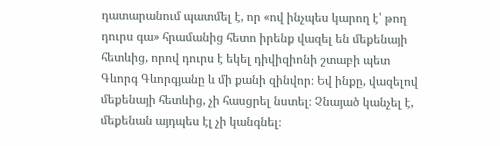դատարանում պատմել է, որ «ով ինչպես կարող է՝ թող դուրս գա» հրամանից հետո իրենք վազել են մեքենայի հետևից, որով դուրս է եկել դիվիզիոնի շտաբի պետ Գևորգ Գևորգյանը և մի քանի զինվոր։ Եվ ինքը, վազելով մեքենայի հետևից, չի հասցրել նստել։ Չնայած կանչել է, մեքենան այդպես էլ չի կանգնել։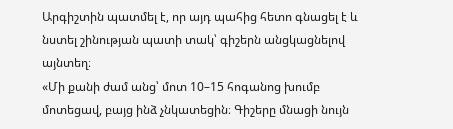Արգիշտին պատմել է, որ այդ պահից հետո գնացել է և նստել շինության պատի տակ՝ գիշերն անցկացնելով այնտեղ։
«Մի քանի ժամ անց՝ մոտ 10–15 հոգանոց խումբ մոտեցավ, բայց ինձ չնկատեցին։ Գիշերը մնացի նույն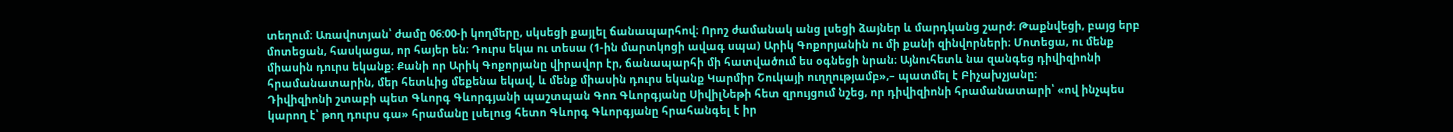տեղում։ Առավոտյան՝ ժամը 06:00-ի կողմերը, սկսեցի քայլել ճանապարհով։ Որոշ ժամանակ անց լսեցի ձայներ և մարդկանց շարժ։ Թաքնվեցի, բայց երբ մոտեցան, հասկացա, որ հայեր են։ Դուրս եկա ու տեսա (1-ին մարտկոցի ավագ սպա) Արիկ Գոքորյանին ու մի քանի զինվորների։ Մոտեցա, ու մենք միասին դուրս եկանք։ Քանի որ Արիկ Գոքորյանը վիրավոր էր, ճանապարհի մի հատվածում ես օգնեցի նրան։ Այնուհետև նա զանգեց դիվիզիոնի հրամանատարին, մեր հետևից մեքենա եկավ, և մենք միասին դուրս եկանք Կարմիր Շուկայի ուղղությամբ»,– պատմել է Բիչախչյանը։
Դիվիզիոնի շտաբի պետ Գևորգ Գևորգյանի պաշտպան Գոռ Գևորգյանը ՍիվիլՆեթի հետ զրույցում նշեց, որ դիվիզիոնի հրամանատարի՝ «ով ինչպես կարող է՝ թող դուրս գա» հրամանը լսելուց հետո Գևորգ Գևորգյանը հրահանգել է իր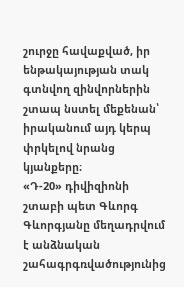շուրջը հավաքված, իր ենթակայության տակ գտնվող զինվորներին շտապ նստել մեքենան՝ իրականում այդ կերպ փրկելով նրանց կյանքերը։
«Դ-20» դիվիզիոնի շտաբի պետ Գևորգ Գևորգյանը մեղադրվում է անձնական շահագրգռվածությունից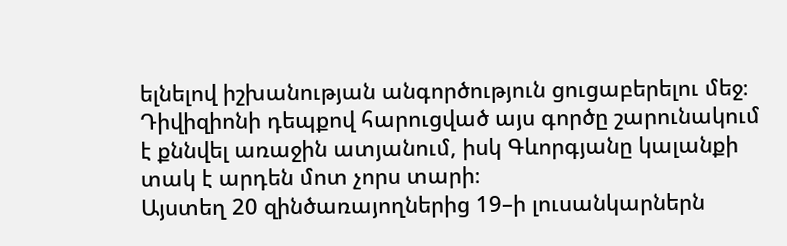ելնելով իշխանության անգործություն ցուցաբերելու մեջ։ Դիվիզիոնի դեպքով հարուցված այս գործը շարունակում է քննվել առաջին ատյանում, իսկ Գևորգյանը կալանքի տակ է արդեն մոտ չորս տարի։
Այստեղ 20 զինծառայողներից 19–ի լուսանկարներն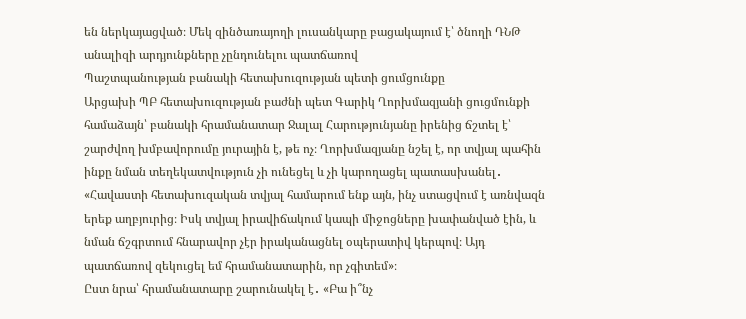են ներկայացված։ Մեկ զինծառայողի լուսանկարը բացակայում է՝ ծնողի ԴՆԹ անալիզի արդյունքները չընդունելու պատճառով
Պաշտպանության բանակի հետախուզության պետի ցումցունքը
Արցախի ՊԲ հետախուզության բաժնի պետ Գարիկ Ղորխմազյանի ցուցմունքի համաձայն՝ բանակի հրամանատար Ջալալ Հարությունյանը իրենից ճշտել է՝ շարժվող խմբավորումը յուրային է, թե ոչ։ Ղորխմազյանը նշել է, որ տվյալ պահին ինքը նման տեղեկատվություն չի ունեցել և չի կարողացել պատասխանել․ «Հավաստի հետախուզական տվյալ համարում ենք այն, ինչ ստացվում է առնվազն երեք աղբյուրից։ Իսկ տվյալ իրավիճակում կապի միջոցները խափանված էին, և նման ճշգրտում հնարավոր չէր իրականացնել օպերատիվ կերպով։ Այդ պատճառով զեկուցել եմ հրամանատարին, որ չգիտեմ»։
Ըստ նրա՝ հրամանատարը շարունակել է․ «Բա ի՞նչ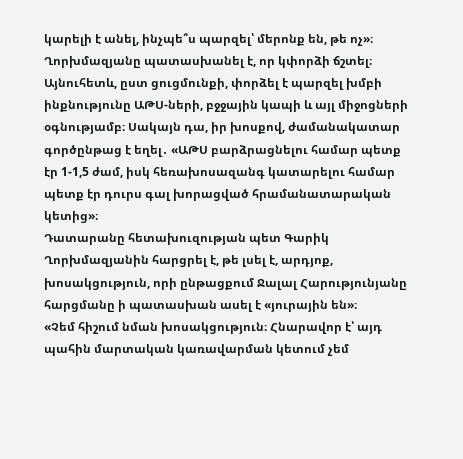կարելի է անել, ինչպե՞ս պարզել՝ մերոնք են, թե ոչ»։
Ղորխմազյանը պատասխանել է, որ կփորձի ճշտել։ Այնուհետև, ըստ ցուցմունքի, փորձել է պարզել խմբի ինքնությունը ԱԹՍ-ների, բջջային կապի և այլ միջոցների օգնությամբ։ Սակայն դա, իր խոսքով, ժամանակատար գործընթաց է եղել․ «ԱԹՍ բարձրացնելու համար պետք էր 1-1,5 ժամ, իսկ հեռախոսազանգ կատարելու համար պետք էր դուրս գալ խորացված հրամանատարական կետից»։
Դատարանը հետախուզության պետ Գարիկ Ղորխմազյանին հարցրել է, թե լսել է, արդյոք, խոսակցություն, որի ընթացքում Ջալալ Հարությունյանը հարցմանը ի պատասխան ասել է «յուրային են»։
«Չեմ հիշում նման խոսակցություն։ Հնարավոր է՝ այդ պահին մարտական կառավարման կետում չեմ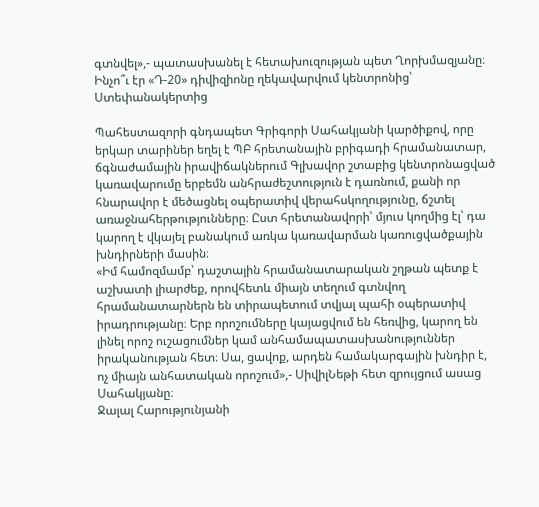գտնվել»,- պատասխանել է հետախուզության պետ Ղորխմազյանը։
Ինչո՞ւ էր «Դ-20» դիվիզիոնը ղեկավարվում կենտրոնից՝ Ստեփանակերտից

Պահեստազորի գնդապետ Գրիգորի Սահակյանի կարծիքով, որը երկար տարիներ եղել է ՊԲ հրետանային բրիգադի հրամանատար, ճգնաժամային իրավիճակներում Գլխավոր շտաբից կենտրոնացված կառավարումը երբեմն անհրաժեշտություն է դառնում, քանի որ հնարավոր է մեծացնել օպերատիվ վերահսկողությունը, ճշտել առաջնահերթությունները։ Ըստ հրետանավորի՝ մյուս կողմից էլ՝ դա կարող է վկայել բանակում առկա կառավարման կառուցվածքային խնդիրների մասին։
«Իմ համոզմամբ՝ դաշտային հրամանատարական շղթան պետք է աշխատի լիարժեք, որովհետև միայն տեղում գտնվող հրամանատարներն են տիրապետում տվյալ պահի օպերատիվ իրադրությանը։ Երբ որոշումները կայացվում են հեռվից, կարող են լինել որոշ ուշացումներ կամ անհամապատասխանություններ իրականության հետ։ Սա, ցավոք, արդեն համակարգային խնդիր է, ոչ միայն անհատական որոշում»,- ՍիվիլՆեթի հետ զրույցում ասաց Սահակյանը։
Ջալալ Հարությունյանի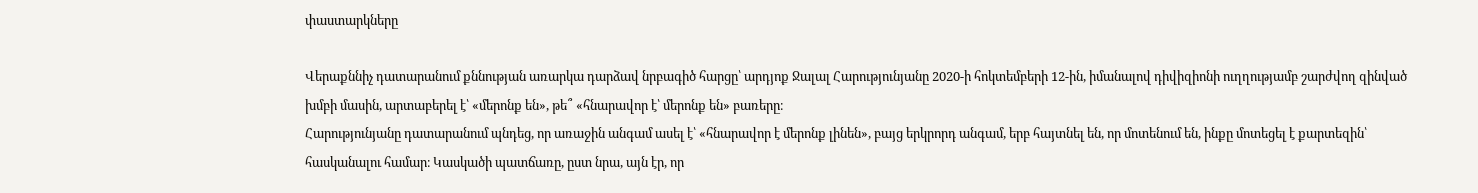փաստարկները

Վերաքննիչ դատարանում քննության առարկա դարձավ նրբագիծ հարցը՝ արդյոք Ջալալ Հարությունյանը 2020-ի հոկտեմբերի 12-ին, իմանալով դիվիզիոնի ուղղությամբ շարժվող զինված խմբի մասին, արտաբերել է՝ «մերոնք են», թե՞ «հնարավոր է՝ մերոնք են» բառերը։
Հարությունյանը դատարանում պնդեց, որ առաջին անգամ ասել է՝ «հնարավոր է մերոնք լինեն», բայց երկրորդ անգամ, երբ հայտնել են, որ մոտենում են, ինքը մոտեցել է քարտեզին՝ հասկանալու համար։ Կասկածի պատճառը, ըստ նրա, այն էր, որ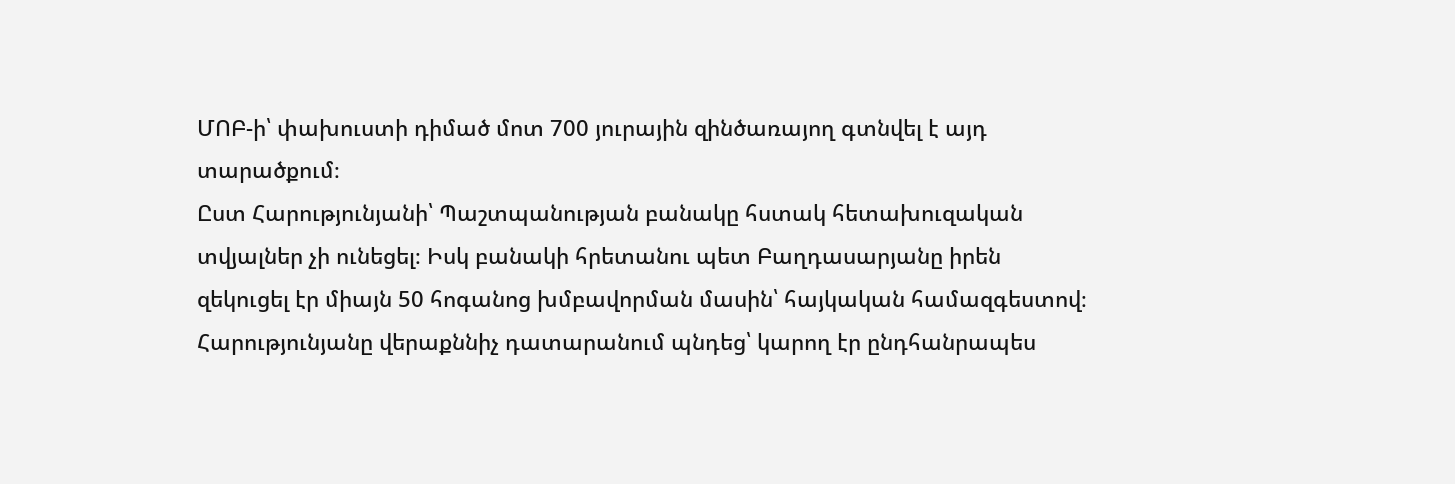ՄՈԲ-ի՝ փախուստի դիմած մոտ 700 յուրային զինծառայող գտնվել է այդ տարածքում։
Ըստ Հարությունյանի՝ Պաշտպանության բանակը հստակ հետախուզական տվյալներ չի ունեցել։ Իսկ բանակի հրետանու պետ Բաղդասարյանը իրեն զեկուցել էր միայն 50 հոգանոց խմբավորման մասին՝ հայկական համազգեստով։
Հարությունյանը վերաքննիչ դատարանում պնդեց՝ կարող էր ընդհանրապես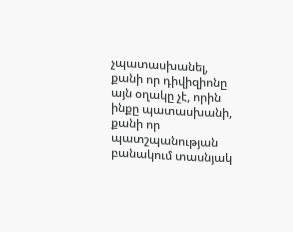չպատասխանել, քանի որ դիվիզիոնը այն օղակը չէ, որին ինքը պատասխանի, քանի որ պատշպանության բանակում տասնյակ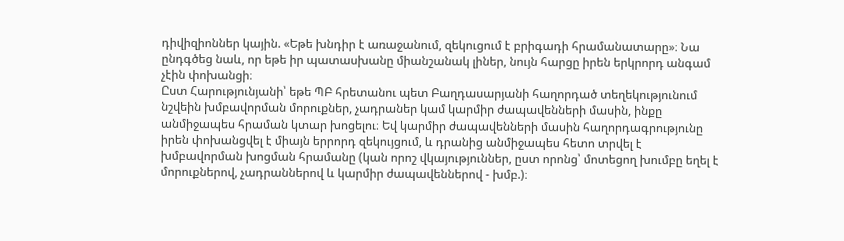դիվիզիոններ կային. «Եթե խնդիր է առաջանում, զեկուցում է բրիգադի հրամանատարը»։ Նա ընդգծեց նաև, որ եթե իր պատասխանը միանշանակ լիներ, նույն հարցը իրեն երկրորդ անգամ չէին փոխանցի։
Ըստ Հարությունյանի՝ եթե ՊԲ հրետանու պետ Բաղդասարյանի հաղորդած տեղեկությունում նշվեին խմբավորման մորուքներ, չադրաներ կամ կարմիր ժապավենների մասին, ինքը անմիջապես հրաման կտար խոցելու։ Եվ կարմիր ժապավենների մասին հաղորդագրությունը իրեն փոխանցվել է միայն երրորդ զեկույցում, և դրանից անմիջապես հետո տրվել է խմբավորման խոցման հրամանը (կան որոշ վկայություններ, ըստ որոնց՝ մոտեցող խումբը եղել է մորուքներով, չադրաններով և կարմիր ժապավեններով - խմբ.)։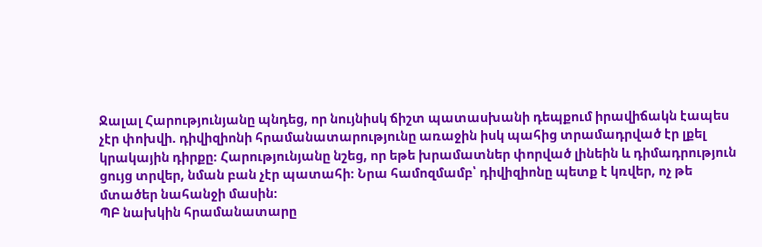Ջալալ Հարությունյանը պնդեց, որ նույնիսկ ճիշտ պատասխանի դեպքում իրավիճակն էապես չէր փոխվի. դիվիզիոնի հրամանատարությունը առաջին իսկ պահից տրամադրված էր լքել կրակային դիրքը։ Հարությունյանը նշեց, որ եթե խրամատներ փորված լինեին և դիմադրություն ցույց տրվեր, նման բան չէր պատահի։ Նրա համոզմամբ՝ դիվիզիոնը պետք է կռվեր, ոչ թե մտածեր նահանջի մասին։
ՊԲ նախկին հրամանատարը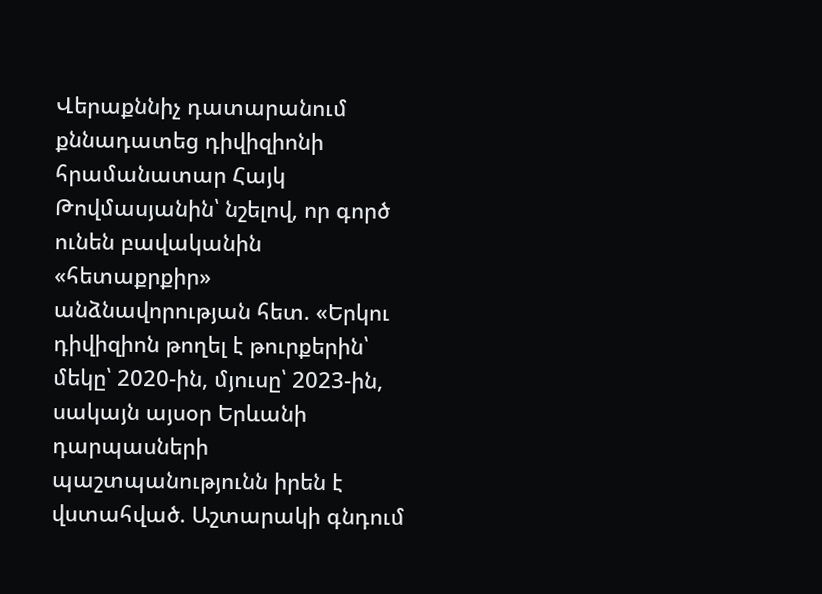Վերաքննիչ դատարանում քննադատեց դիվիզիոնի հրամանատար Հայկ Թովմասյանին՝ նշելով, որ գործ ունեն բավականին «հետաքրքիր» անձնավորության հետ. «Երկու դիվիզիոն թողել է թուրքերին՝ մեկը՝ 2020-ին, մյուսը՝ 2023-ին, սակայն այսօր Երևանի դարպասների պաշտպանությունն իրեն է վստահված. Աշտարակի գնդում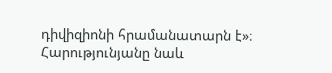դիվիզիոնի հրամանատարն է»։ Հարությունյանը նաև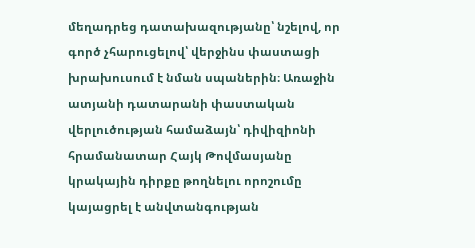մեղադրեց դատախազությանը՝ նշելով, որ գործ չհարուցելով՝ վերջինս փաստացի խրախուսում է նման սպաներին։ Առաջին ատյանի դատարանի փաստական վերլուծության համաձայն՝ դիվիզիոնի հրամանատար Հայկ Թովմասյանը կրակային դիրքը թողնելու որոշումը կայացրել է անվտանգության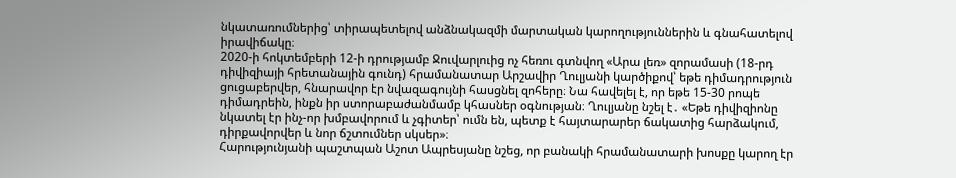նկատառումներից՝ տիրապետելով անձնակազմի մարտական կարողություններին և գնահատելով իրավիճակը։
2020-ի հոկտեմբերի 12-ի դրությամբ Ջուվարլուից ոչ հեռու գտնվող «Արա լեռ» զորամասի (18-րդ դիվիզիայի հրետանային գունդ) հրամանատար Արշավիր Ղուլյանի կարծիքով՝ եթե դիմադրություն ցուցաբերվեր, հնարավոր էր նվազագույնի հասցնել զոհերը։ Նա հավելել է, որ եթե 15-30 րոպե դիմադրեին, ինքն իր ստորաբաժանմամբ կհասներ օգնության։ Ղուլյանը նշել է․ «Եթե դիվիզիոնը նկատել էր ինչ-որ խմբավորում և չգիտեր՝ ումն են, պետք է հայտարարեր ճակատից հարձակում, դիրքավորվեր և նոր ճշտումներ սկսեր»։
Հարությունյանի պաշտպան Աշոտ Ապրեսյանը նշեց, որ բանակի հրամանատարի խոսքը կարող էր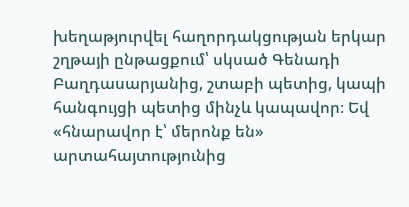խեղաթյուրվել հաղորդակցության երկար շղթայի ընթացքում՝ սկսած Գենադի Բաղդասարյանից, շտաբի պետից, կապի հանգույցի պետից մինչև կապավոր։ Եվ «հնարավոր է՝ մերոնք են» արտահայտությունից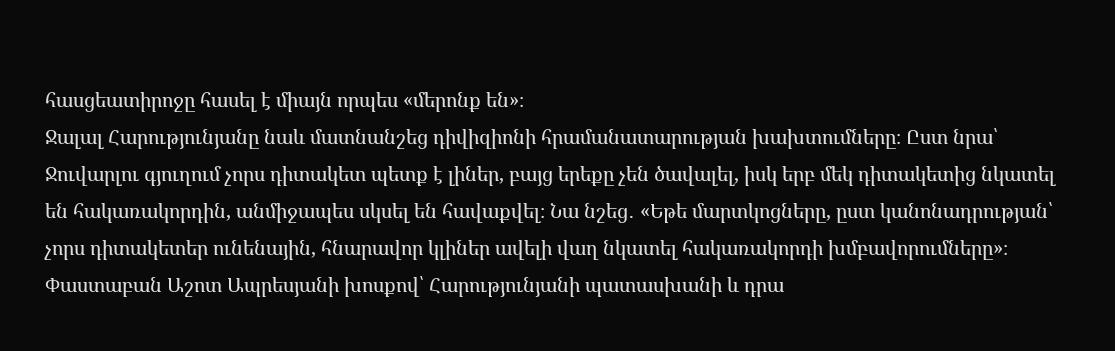հասցեատիրոջը հասել է միայն որպես «մերոնք են»։
Ջալալ Հարությունյանը նաև մատնանշեց դիվիզիոնի հրամանատարության խախտումները։ Ըստ նրա՝ Ջուվարլու գյուղում չորս դիտակետ պետք է լիներ, բայց երեքը չեն ծավալել, իսկ երբ մեկ դիտակետից նկատել են հակառակորդին, անմիջապես սկսել են հավաքվել։ Նա նշեց․ «Եթե մարտկոցները, ըստ կանոնադրության՝ չորս դիտակետեր ունենային, հնարավոր կլիներ ավելի վաղ նկատել հակառակորդի խմբավորումները»։
Փաստաբան Աշոտ Ապրեսյանի խոսքով՝ Հարությունյանի պատասխանի և դրա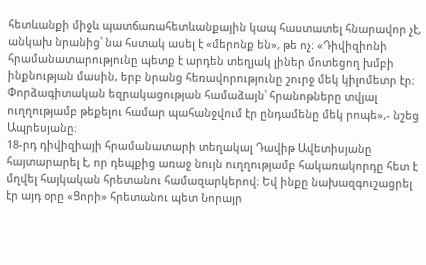հետևանքի միջև պատճառահետևանքային կապ հաստատել հնարավոր չէ, անկախ նրանից՝ նա հստակ ասել է «մերոնք են», թե ոչ։ «Դիվիզիոնի հրամանատարությունը պետք է արդեն տեղյակ լիներ մոտեցող խմբի ինքնության մասին, երբ նրանց հեռավորությունը շուրջ մեկ կիլոմետր էր։ Փորձագիտական եզրակացության համաձայն՝ հրանոթները տվյալ ուղղությամբ թեքելու համար պահանջվում էր ընդամենը մեկ րոպե»,- նշեց Ապրեսյանը։
18-րդ դիվիզիայի հրամանատարի տեղակալ Դավիթ Ավետիսյանը հայտարարել է, որ դեպքից առաջ նույն ուղղությամբ հակառակորդը հետ է մղվել հայկական հրետանու համազարկերով։ Եվ ինքը նախազգուշացրել էր այդ օրը «Ցորի» հրետանու պետ Նորայր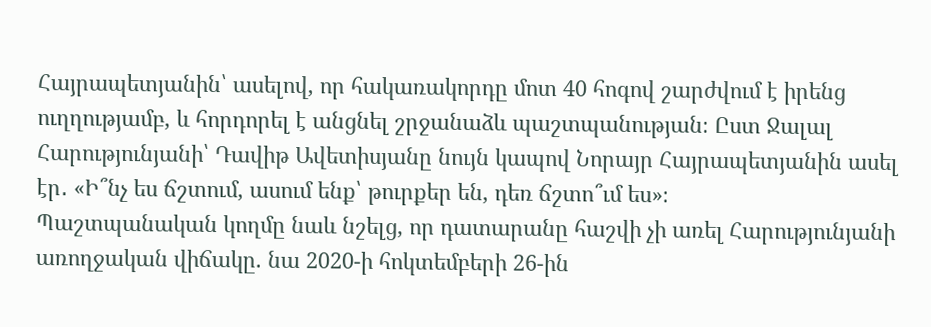Հայրապետյանին՝ ասելով, որ հակառակորդը մոտ 40 հոգով շարժվում է իրենց ուղղությամբ, և հորդորել է անցնել շրջանաձև պաշտպանության։ Ըստ Ջալալ Հարությունյանի՝ Դավիթ Ավետիսյանը նույն կապով Նորայր Հայրապետյանին ասել էր․ «Ի՞նչ ես ճշտում, ասում ենք՝ թուրքեր են, դեռ ճշտո՞ւմ ես»։
Պաշտպանական կողմը նաև նշելց, որ դատարանը հաշվի չի առել Հարությունյանի առողջական վիճակը. նա 2020-ի հոկտեմբերի 26-ին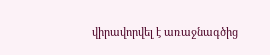վիրավորվել է առաջնագծից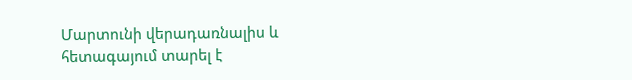Մարտունի վերադառնալիս և հետագայում տարել է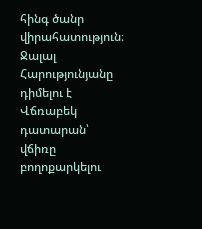հինգ ծանր վիրահատություն։
Ջալալ Հարությունյանը դիմելու է Վճռաբեկ դատարան՝ վճիռը բողոքարկելու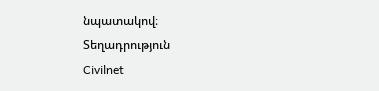նպատակով։
Տեղադրություն
Civilnet